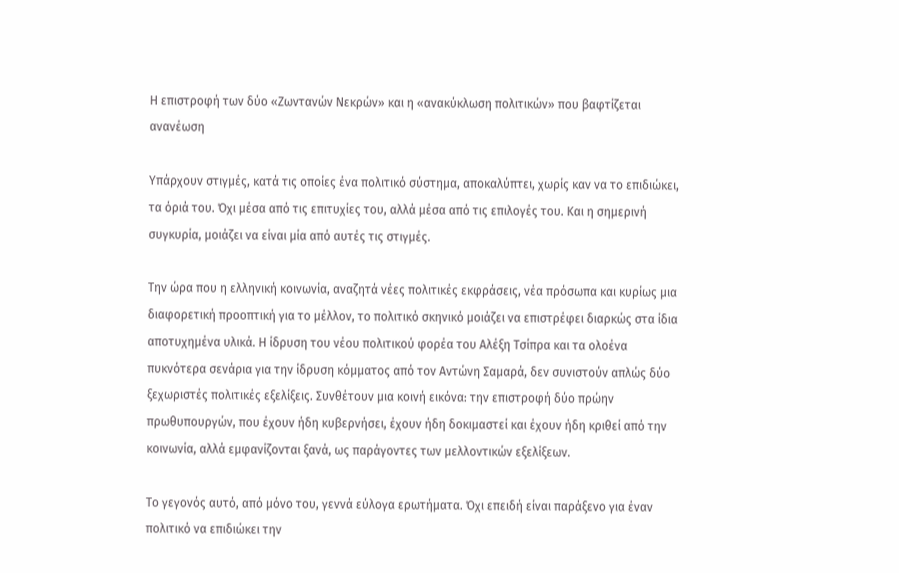Η επιστροφή των δύο «Ζωντανών Νεκρών» και η «ανακύκλωση πολιτικών» που βαφτίζεται ανανέωση

Υπάρχουν στιγμές, κατά τις οποίες ένα πολιτικό σύστημα, αποκαλύπτει, χωρίς καν να το επιδιώκει, τα όριά του. Όχι μέσα από τις επιτυχίες του, αλλά μέσα από τις επιλογές του. Και η σημερινή συγκυρία, μοιάζει να είναι μία από αυτές τις στιγμές.

Την ώρα που η ελληνική κοινωνία, αναζητά νέες πολιτικές εκφράσεις, νέα πρόσωπα και κυρίως μια διαφορετική προοπτική για το μέλλον, το πολιτικό σκηνικό μοιάζει να επιστρέφει διαρκώς στα ίδια αποτυχημένα υλικά. Η ίδρυση του νέου πολιτικού φορέα του Αλέξη Τσίπρα και τα ολοένα πυκνότερα σενάρια για την ίδρυση κόμματος από τον Αντώνη Σαμαρά, δεν συνιστούν απλώς δύο ξεχωριστές πολιτικές εξελίξεις. Συνθέτουν μια κοινή εικόνα: την επιστροφή δύο πρώην πρωθυπουργών, που έχουν ήδη κυβερνήσει, έχουν ήδη δοκιμαστεί και έχουν ήδη κριθεί από την κοινωνία, αλλά εμφανίζονται ξανά, ως παράγοντες των μελλοντικών εξελίξεων.

Το γεγονός αυτό, από μόνο του, γεννά εύλογα ερωτήματα. Όχι επειδή είναι παράξενο για έναν πολιτικό να επιδιώκει την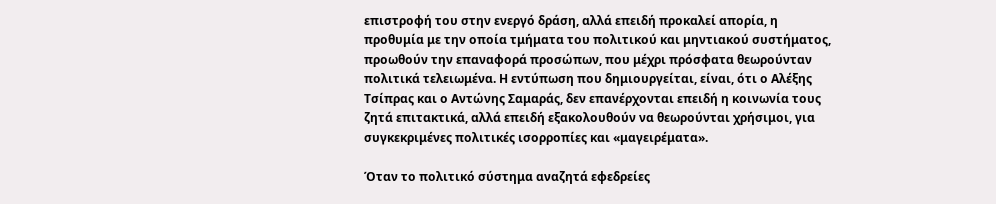επιστροφή του στην ενεργό δράση, αλλά επειδή προκαλεί απορία, η προθυμία με την οποία τμήματα του πολιτικού και μηντιακού συστήματος, προωθούν την επαναφορά προσώπων, που μέχρι πρόσφατα θεωρούνταν πολιτικά τελειωμένα. Η εντύπωση που δημιουργείται, είναι, ότι ο Αλέξης Τσίπρας και ο Αντώνης Σαμαράς, δεν επανέρχονται επειδή η κοινωνία τους ζητά επιτακτικά, αλλά επειδή εξακολουθούν να θεωρούνται χρήσιμοι, για συγκεκριμένες πολιτικές ισορροπίες και «μαγειρέματα».

Όταν το πολιτικό σύστημα αναζητά εφεδρείες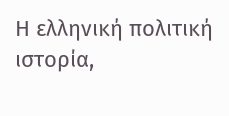Η ελληνική πολιτική ιστορία,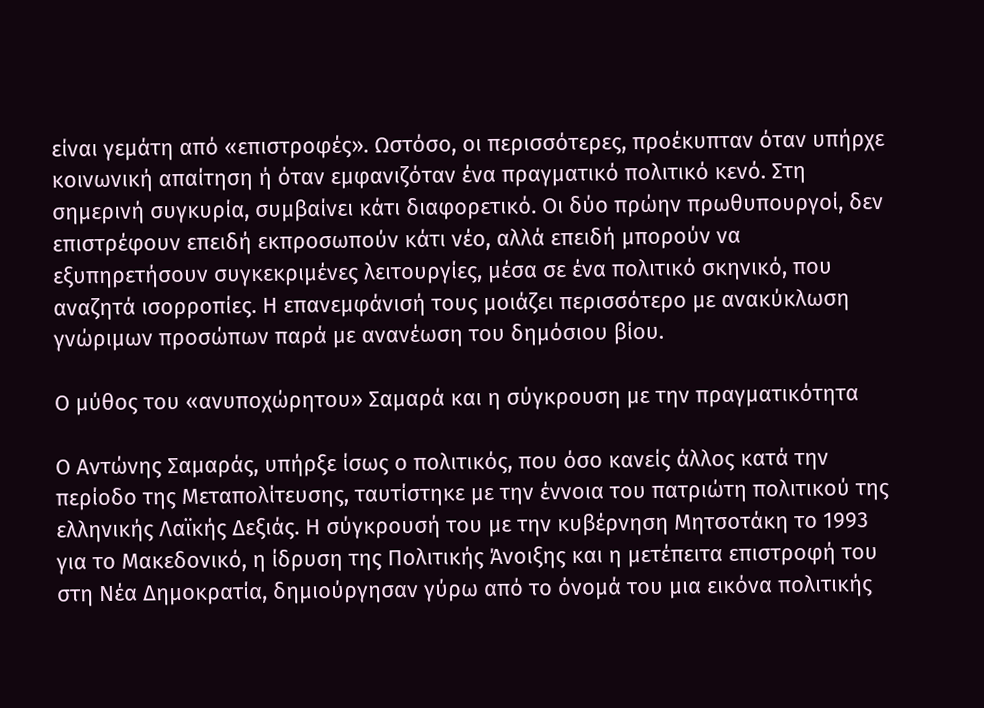είναι γεμάτη από «επιστροφές». Ωστόσο, οι περισσότερες, προέκυπταν όταν υπήρχε κοινωνική απαίτηση ή όταν εμφανιζόταν ένα πραγματικό πολιτικό κενό. Στη σημερινή συγκυρία, συμβαίνει κάτι διαφορετικό. Οι δύο πρώην πρωθυπουργοί, δεν επιστρέφουν επειδή εκπροσωπούν κάτι νέο, αλλά επειδή μπορούν να εξυπηρετήσουν συγκεκριμένες λειτουργίες, μέσα σε ένα πολιτικό σκηνικό, που αναζητά ισορροπίες. Η επανεμφάνισή τους μοιάζει περισσότερο με ανακύκλωση γνώριμων προσώπων παρά με ανανέωση του δημόσιου βίου.

Ο μύθος του «ανυποχώρητου» Σαμαρά και η σύγκρουση με την πραγματικότητα

Ο Αντώνης Σαμαράς, υπήρξε ίσως ο πολιτικός, που όσο κανείς άλλος κατά την περίοδο της Μεταπολίτευσης, ταυτίστηκε με την έννοια του πατριώτη πολιτικού της ελληνικής Λαϊκής Δεξιάς. Η σύγκρουσή του με την κυβέρνηση Μητσοτάκη το 1993 για το Μακεδονικό, η ίδρυση της Πολιτικής Άνοιξης και η μετέπειτα επιστροφή του στη Νέα Δημοκρατία, δημιούργησαν γύρω από το όνομά του μια εικόνα πολιτικής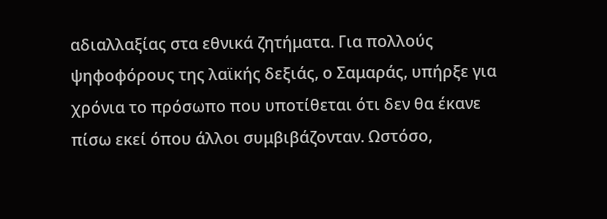αδιαλλαξίας στα εθνικά ζητήματα. Για πολλούς ψηφοφόρους της λαϊκής δεξιάς, ο Σαμαράς, υπήρξε για χρόνια το πρόσωπο που υποτίθεται ότι δεν θα έκανε πίσω εκεί όπου άλλοι συμβιβάζονταν. Ωστόσο,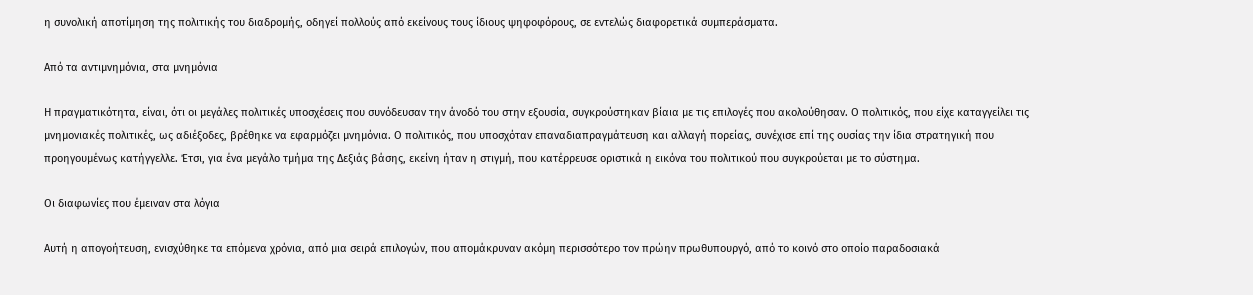η συνολική αποτίμηση της πολιτικής του διαδρομής, οδηγεί πολλούς από εκείνους τους ίδιους ψηφοφόρους, σε εντελώς διαφορετικά συμπεράσματα.

Από τα αντιμνημόνια, στα μνημόνια

Η πραγματικότητα, είναι, ότι οι μεγάλες πολιτικές υποσχέσεις που συνόδευσαν την άνοδό του στην εξουσία, συγκρούστηκαν βίαια με τις επιλογές που ακολούθησαν. Ο πολιτικός, που είχε καταγγείλει τις μνημονιακές πολιτικές, ως αδιέξοδες, βρέθηκε να εφαρμόζει μνημόνια. Ο πολιτικός, που υποσχόταν επαναδιαπραγμάτευση και αλλαγή πορείας, συνέχισε επί της ουσίας την ίδια στρατηγική που προηγουμένως κατήγγελλε. Έτσι, για ένα μεγάλο τμήμα της Δεξιάς βάσης, εκείνη ήταν η στιγμή, που κατέρρευσε οριστικά η εικόνα του πολιτικού που συγκρούεται με το σύστημα.

Οι διαφωνίες που έμειναν στα λόγια

Αυτή η απογοήτευση, ενισχύθηκε τα επόμενα χρόνια, από μια σειρά επιλογών, που απομάκρυναν ακόμη περισσότερο τον πρώην πρωθυπουργό, από το κοινό στο οποίο παραδοσιακά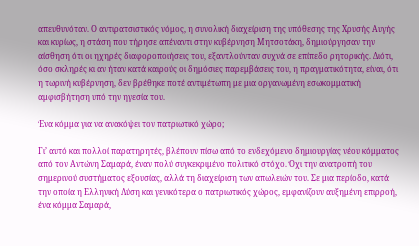απευθυνόταν. Ο αντιρατσιστικός νόμος, η συνολική διαχείριση της υπόθεσης της Χρυσής Αυγής και κυρίως, η στάση που τήρησε απέναντι στην κυβέρνηση Μητσοτάκη, δημιούργησαν την αίσθηση ότι οι ηχηρές διαφοροποιήσεις του, εξαντλούνταν συχνά σε επίπεδο ρητορικής. Διότι, όσο σκληρές κι αν ήταν κατά καιρούς οι δημόσιες παρεμβάσεις του, η πραγματικότητα, είναι, ότι η τωρινή κυβέρνηση, δεν βρέθηκε ποτέ αντιμέτωπη με μια οργανωμένη εσωκομματική αμφισβήτηση υπό την ηγεσία του.

Ένα κόμμα για να ανακόψει τον πατριωτικό χώρο;

Γι’ αυτό και πολλοί παρατηρητές, βλέπουν πίσω από το ενδεχόμενο δημιουργίας νέου κόμματος από τον Αντώνη Σαμαρά, έναν πολύ συγκεκριμένο πολιτικό στόχο. Όχι την ανατροπή του σημερινού συστήματος εξουσίας, αλλά τη διαχείριση των απωλειών του. Σε μια περίοδο, κατά την οποία η Ελληνική Λύση και γενικότερα ο πατριωτικός χώρος, εμφανίζουν αυξημένη επιρροή, ένα κόμμα Σαμαρά,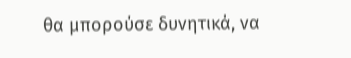θα μπορούσε δυνητικά, να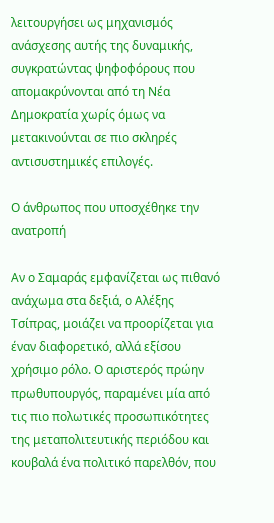λειτουργήσει ως μηχανισμός ανάσχεσης αυτής της δυναμικής, συγκρατώντας ψηφοφόρους που απομακρύνονται από τη Νέα Δημοκρατία χωρίς όμως να μετακινούνται σε πιο σκληρές αντισυστημικές επιλογές.

Ο άνθρωπος που υποσχέθηκε την ανατροπή

Αν ο Σαμαράς εμφανίζεται ως πιθανό ανάχωμα στα δεξιά, ο Αλέξης Τσίπρας, μοιάζει να προορίζεται για έναν διαφορετικό, αλλά εξίσου χρήσιμο ρόλο. Ο αριστερός πρώην πρωθυπουργός, παραμένει μία από τις πιο πολωτικές προσωπικότητες της μεταπολιτευτικής περιόδου και κουβαλά ένα πολιτικό παρελθόν, που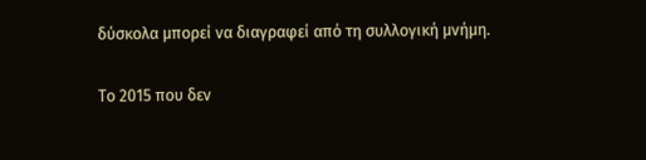δύσκολα μπορεί να διαγραφεί από τη συλλογική μνήμη.

Το 2015 που δεν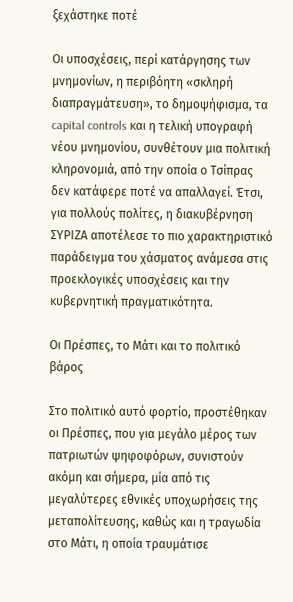ξεχάστηκε ποτέ

Οι υποσχέσεις, περί κατάργησης των μνημονίων, η περιβόητη «σκληρή διαπραγμάτευση», το δημοψήφισμα, τα capital controls και η τελική υπογραφή νέου μνημονίου, συνθέτουν μια πολιτική κληρονομιά, από την οποία ο Τσίπρας δεν κατάφερε ποτέ να απαλλαγεί. Έτσι, για πολλούς πολίτες, η διακυβέρνηση ΣΥΡΙΖΑ αποτέλεσε το πιο χαρακτηριστικό παράδειγμα του χάσματος ανάμεσα στις προεκλογικές υποσχέσεις και την κυβερνητική πραγματικότητα.

Οι Πρέσπες, το Μάτι και το πολιτικό βάρος

Στο πολιτικό αυτό φορτίο, προστέθηκαν οι Πρέσπες, που για μεγάλο μέρος των πατριωτών ψηφοφόρων, συνιστούν ακόμη και σήμερα, μία από τις μεγαλύτερες εθνικές υποχωρήσεις της μεταπολίτευσης, καθώς και η τραγωδία στο Μάτι, η οποία τραυμάτισε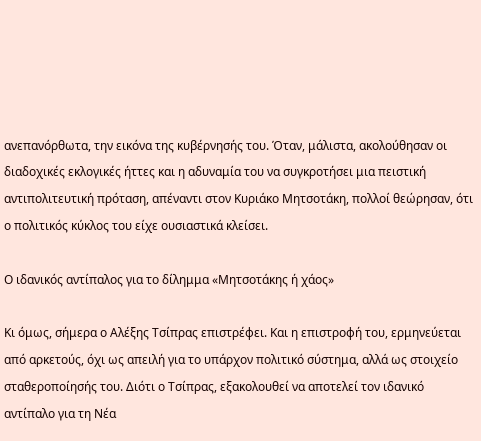ανεπανόρθωτα, την εικόνα της κυβέρνησής του. Όταν, μάλιστα, ακολούθησαν οι διαδοχικές εκλογικές ήττες και η αδυναμία του να συγκροτήσει μια πειστική αντιπολιτευτική πρόταση, απέναντι στον Κυριάκο Μητσοτάκη, πολλοί θεώρησαν, ότι ο πολιτικός κύκλος του είχε ουσιαστικά κλείσει.

Ο ιδανικός αντίπαλος για το δίλημμα «Μητσοτάκης ή χάος»

Κι όμως, σήμερα ο Αλέξης Τσίπρας επιστρέφει. Και η επιστροφή του, ερμηνεύεται από αρκετούς, όχι ως απειλή για το υπάρχον πολιτικό σύστημα, αλλά ως στοιχείο σταθεροποίησής του. Διότι ο Τσίπρας, εξακολουθεί να αποτελεί τον ιδανικό αντίπαλο για τη Νέα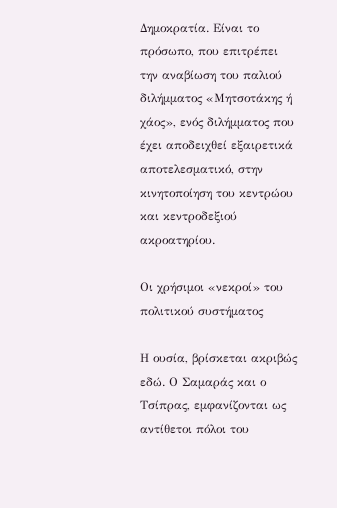Δημοκρατία. Είναι το πρόσωπο, που επιτρέπει την αναβίωση του παλιού διλήμματος «Μητσοτάκης ή χάος», ενός διλήμματος που έχει αποδειχθεί εξαιρετικά αποτελεσματικό, στην κινητοποίηση του κεντρώου και κεντροδεξιού ακροατηρίου.

Οι χρήσιμοι «νεκροί» του πολιτικού συστήματος

Η ουσία, βρίσκεται ακριβώς εδώ. Ο Σαμαράς και ο Τσίπρας, εμφανίζονται ως αντίθετοι πόλοι του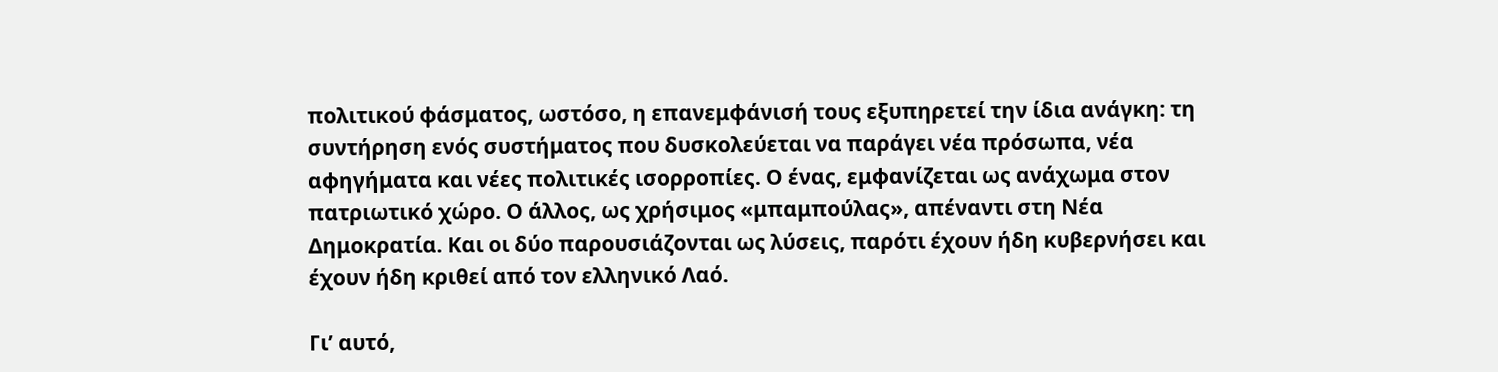πολιτικού φάσματος, ωστόσο, η επανεμφάνισή τους εξυπηρετεί την ίδια ανάγκη: τη συντήρηση ενός συστήματος που δυσκολεύεται να παράγει νέα πρόσωπα, νέα αφηγήματα και νέες πολιτικές ισορροπίες. Ο ένας, εμφανίζεται ως ανάχωμα στον πατριωτικό χώρο. Ο άλλος, ως χρήσιμος «μπαμπούλας», απέναντι στη Νέα Δημοκρατία. Και οι δύο παρουσιάζονται ως λύσεις, παρότι έχουν ήδη κυβερνήσει και έχουν ήδη κριθεί από τον ελληνικό Λαό.

Γι’ αυτό,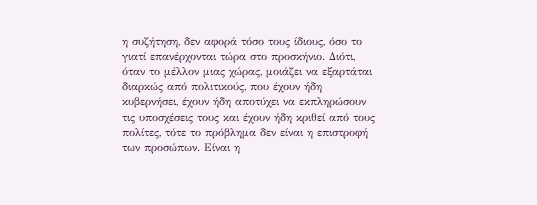η συζήτηση, δεν αφορά τόσο τους ίδιους, όσο το γιατί επανέρχονται τώρα στο προσκήνιο. Διότι, όταν το μέλλον μιας χώρας, μοιάζει να εξαρτάται διαρκώς από πολιτικούς, που έχουν ήδη κυβερνήσει, έχουν ήδη αποτύχει να εκπληρώσουν τις υποσχέσεις τους και έχουν ήδη κριθεί από τους πολίτες, τότε το πρόβλημα δεν είναι η επιστροφή των προσώπων. Είναι η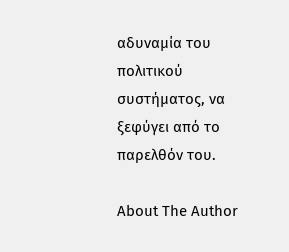αδυναμία του πολιτικού συστήματος, να ξεφύγει από το παρελθόν του.

About The Author